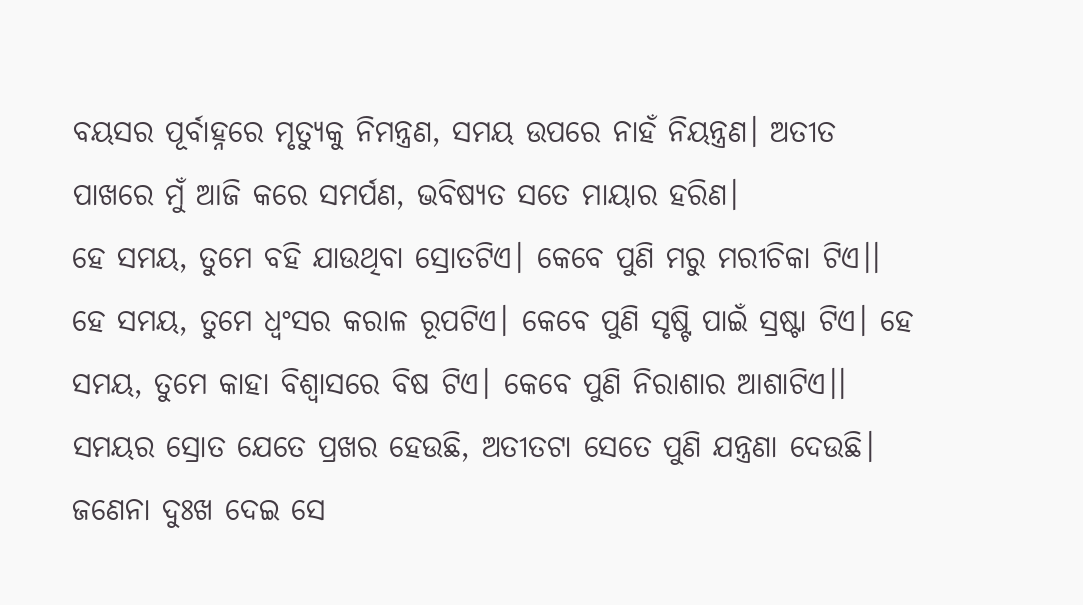ବୟସର ପୂର୍ବାହ୍ନରେ ମୃତ୍ୟୁକୁ ନିମନ୍ତ୍ରଣ, ସମୟ ଉପରେ ନାହଁ ନିୟନ୍ତ୍ରଣ। ଅତୀତ ପାଖରେ ମୁଁ ଆଜି କରେ ସମର୍ପଣ, ଭବିଷ୍ୟତ ସତେ ମାୟାର ହରିଣ।
ହେ ସମୟ, ତୁମେ ବହି ଯାଉଥିବା ସ୍ରୋତଟିଏ। କେବେ ପୁଣି ମରୁ ମରୀଚିକା ଟିଏ।। ହେ ସମୟ, ତୁମେ ଧ୍ୱଂସର କରାଳ ରୂପଟିଏ। କେବେ ପୁଣି ସୃଷ୍ଟି ପାଇଁ ସ୍ରଷ୍ଟା ଟିଏ। ହେ ସମୟ, ତୁମେ କାହା ବିଶ୍ୱାସରେ ବିଷ ଟିଏ। କେବେ ପୁଣି ନିରାଶାର ଆଶାଟିଏ।।
ସମୟର ସ୍ରୋତ ଯେତେ ପ୍ରଖର ହେଉଛି, ଅତୀତଟା ସେତେ ପୁଣି ଯନ୍ତ୍ରଣା ଦେଉଛି। ଜଣେନା ଦୁଃଖ ଦେଇ ସେ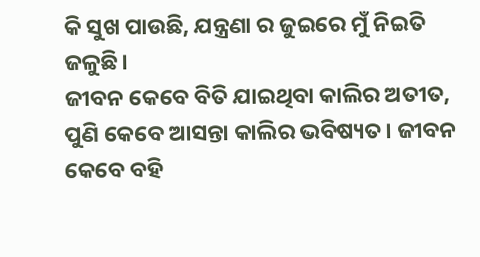କି ସୁଖ ପାଉଛି, ଯନ୍ତ୍ରଣା ର ଜୁଇରେ ମୁଁ ନିଇତି ଜଳୁଛି।
ଜୀବନ କେବେ ବିତି ଯାଇଥିବା କାଲିର ଅତୀତ, ପୁଣି କେବେ ଆସନ୍ତା କାଲିର ଭବିଷ୍ୟତ। ଜୀବନ କେବେ ବହି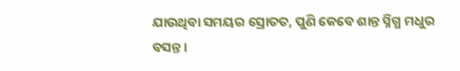ଯାଉଥିବା ସମୟର ସ୍ରୋତତ, ପୁଣି କେବେ ଶାନ୍ତ ସ୍ନିଗ୍ଧ ମଧୁର ବସନ୍ତ।